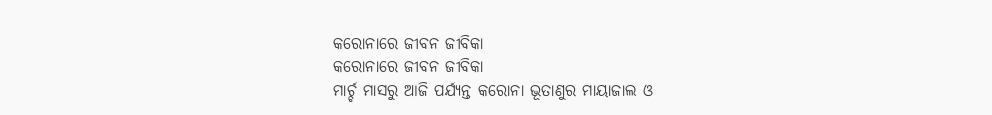କରୋନାରେ ଜୀବନ ଜୀବିକା
କରୋନାରେ ଜୀବନ ଜୀବିକା
ମାର୍ଚ୍ଚ ମାସରୁ ଆଜି ପର୍ଯ୍ୟନ୍ତ କରୋନା ଭୂତାଣୁର ମାୟାଜାଲ ଓ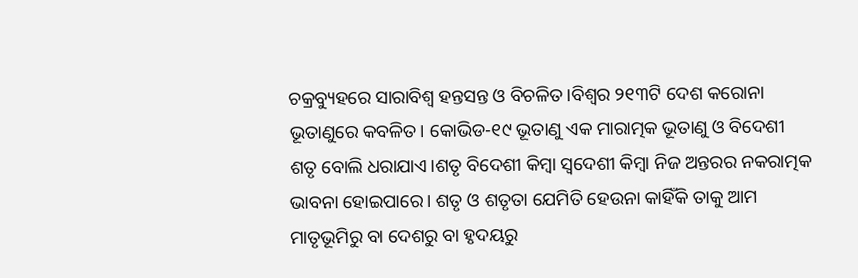ଚକ୍ରବ୍ୟୁହରେ ସାରାବିଶ୍ବ ହନ୍ତସନ୍ତ ଓ ବିଚଳିତ।ବିଶ୍ବର ୨୧୩ଟି ଦେଶ କରୋନା ଭୂତାଣୁରେ କବଳିତ। କୋଭିଡ-୧୯ ଭୂତାଣୁ ଏକ ମାରାତ୍ମକ ଭୂତାଣୁ ଓ ବିଦେଶୀ ଶତୃ ବୋଲି ଧରାଯାଏ।ଶତୃ ବିଦେଶୀ କିମ୍ବା ସ୍ବଦେଶୀ କିମ୍ବା ନିଜ ଅନ୍ତରର ନକରାତ୍ମକ ଭାବନା ହୋଇପାରେ। ଶତୃ ଓ ଶତୃତା ଯେମିତି ହେଉନା କାହିଁକି ତାକୁ ଆମ ମାତୃଭୂମିରୁ ବା ଦେଶରୁ ବା ହୃଦୟରୁ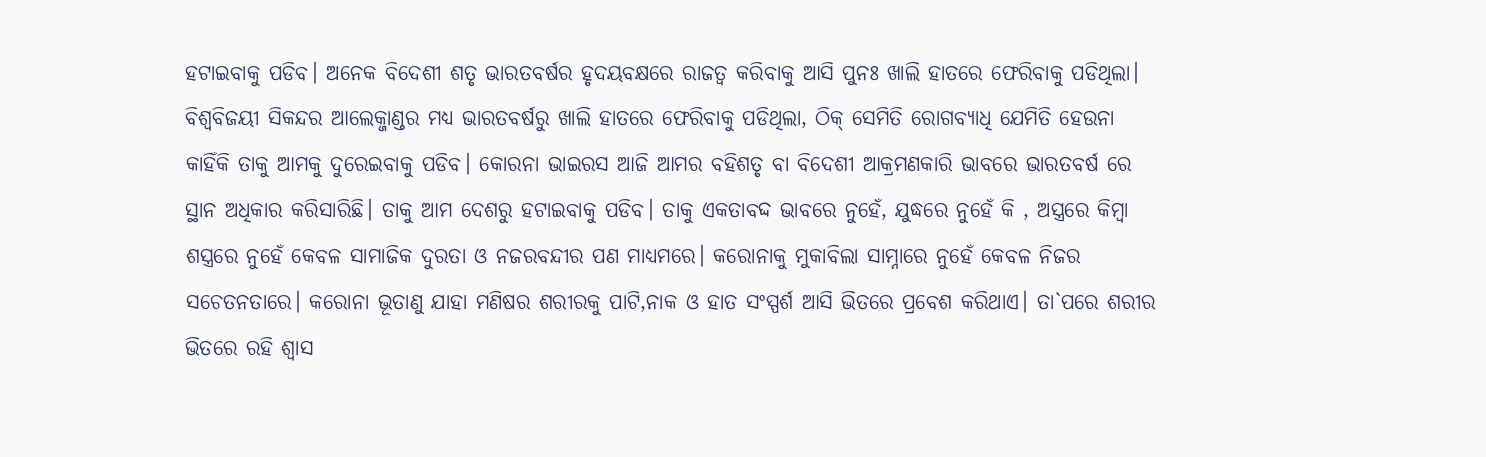ହଟାଇବାକୁ ପଡିବ। ଅନେକ ବିଦେଶୀ ଶତୃ ଭାରତବର୍ଷର ହୃଦୟବକ୍ଷରେ ରାଜତ୍ବ କରିବାକୁ ଆସି ପୁନଃ ଖାଲି ହାତରେ ଫେରିବାକୁ ପଡିଥିଲା। ବିଶ୍ବବିଜୟୀ ସିକନ୍ଦର ଆଲେକ୍ଜାଣ୍ଡର ମଧ୍ୟ ଭାରତବର୍ଷରୁ ଖାଲି ହାତରେ ଫେରିବାକୁ ପଡିଥିଲା, ଠିକ୍ ସେମିତି ରୋଗବ୍ୟାଧି ଯେମିତି ହେଉନା କାହିଁକି ତାକୁ ଆମକୁ ଦୁରେଇବାକୁ ପଡିବ। କୋରନା ଭାଇରସ ଆଜି ଆମର ବହିଶତୃ ବା ବିଦେଶୀ ଆକ୍ରମଣକାରି ଭାବରେ ଭାରତବର୍ଷ ରେ ସ୍ଥାନ ଅଧିକାର କରିସାରିଛି। ତାକୁ ଆମ ଦେଶରୁ ହଟାଇବାକୁ ପଡିବ। ତାକୁ ଏକତାବଦ୍ଦ ଭାବରେ ନୁହେଁ, ଯୁଦ୍ଧରେ ନୁହେଁ କି , ଅସ୍ତ୍ରରେ କିମ୍ବା ଶସ୍ତ୍ରରେ ନୁହେଁ କେବଳ ସାମାଜିକ ଦୁରତା ଓ ନଜରବନ୍ଦୀର ପଣ ମାଧ୍ୟମରେ। କରୋନାକୁ ମୁକାବିଲା ସାମ୍ନାରେ ନୁହେଁ କେବଳ ନିଜର ସଚେତନତାରେ। କରୋନା ଭୂତାଣୁ ଯାହା ମଣିଷର ଶରୀରକୁ ପାଟି,ନାକ ଓ ହାତ ସଂସ୍ପର୍ଶ ଆସି ଭିତରେ ପ୍ରବେଶ କରିଥାଏ। ତା`ପରେ ଶରୀର ଭିତରେ ରହି ଶ୍ବାସ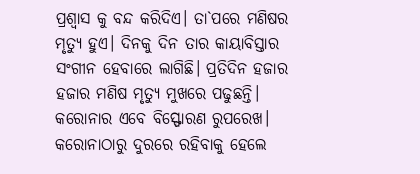ପ୍ରଶ୍ବାସ କୁ ବନ୍ଦ କରିଦିଏ। ତା`ପରେ ମଣିଷର ମୃତ୍ୟୁ ହୁଏ। ଦିନକୁ ଦିନ ତାର କାୟାବିସ୍ତାର ସଂଗୀନ ହେବାରେ ଲାଗିଛି। ପ୍ରତିଦିନ ହଜାର ହଜାର ମଣିଷ ମୃତ୍ୟୁ ମୁଖରେ ପଢୁଛନ୍ତି। କରୋନାର ଏବେ ବିସ୍ଫୋରଣ ରୁପରେଖ। କରୋନାଠାରୁ ଦୁରରେ ରହିବାକୁ ହେଲେ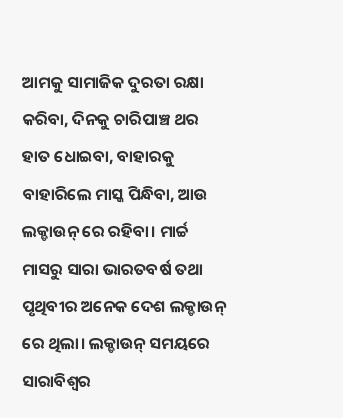ଆମକୁ ସାମାଜିକ ଦୁରତା ରକ୍ଷା କରିବା, ଦିନକୁ ଚାରିପାଞ୍ଚ ଥର ହାତ ଧୋଇବା, ବାହାରକୁ ବାହାରିଲେ ମାସ୍କ ପିନ୍ଧିବା, ଆଉ ଲକ୍ଡାଉନ୍ ରେ ରହିବା। ମାର୍ଚ୍ଚ ମାସରୁ ସାରା ଭାରତବର୍ଷ ତଥା ପୃଥିବୀର ଅନେକ ଦେଶ ଲକ୍ଡାଉନ୍ ରେ ଥିଲା। ଲକ୍ଡାଉନ୍ ସମୟରେ ସାରାବିଶ୍ବର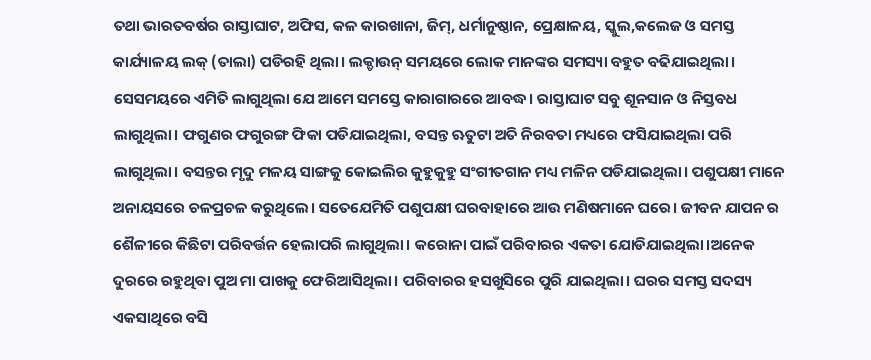ତଥା ଭାରତବର୍ଷର ରାସ୍ତାଘାଟ, ଅଫିସ, କଳ କାରଖାନା, ଜିମ୍, ଧର୍ମାନୁଷ୍ଠାନ, ପ୍ରେକ୍ଷାଳୟ, ସ୍କୁଲ,କଲେଜ ଓ ସମସ୍ତ କାର୍ଯ୍ୟାଳୟ ଲକ୍ (ତାଲା) ପଡିରହି ଥିଲା। ଲକ୍ଡାଉନ୍ ସମୟରେ ଲୋକ ମାନଙ୍କର ସମସ୍ୟା ବହୁତ ବଢିଯାଇଥିଲା। ସେସମୟରେ ଏମିତି ଲାଗୁଥିଲା ଯେ ଆମେ ସମସ୍ତେ କାରାଗାରରେ ଆବଦ୍ଧ। ରାସ୍ତାଘାଟ ସବୁ ଶୂନସାନ ଓ ନିସ୍ତବଧ ଲାଗୁଥିଲା। ଫଗୁଣର ଫଗୁରଙ୍ଗ ଫିକା ପଡିଯାଇଥିଲା, ବସନ୍ତ ଋତୁଟା ଅତି ନିରବତା ମଧ୍ୟରେ ଫସିଯାଇଥିଲା ପରି ଲାଗୁଥିଲା। ବସନ୍ତର ମୃଦୁ ମଳୟ ସାଙ୍ଗକୁ କୋଇଲିର କୁହୁକୁହୁ ସଂଗୀତଗାନ ମଧ୍ୟ ମଳିନ ପଡିଯାଇଥିଲା। ପଶୁପକ୍ଷୀ ମାନେ ଅନାୟସରେ ଚଳପ୍ରଚଳ କରୁଥିଲେ। ସତେଯେମିତି ପଶୁପକ୍ଷୀ ଘରବାହାରେ ଆଉ ମଣିଷମାନେ ଘରେ। ଜୀବନ ଯାପନ ର ଶୈଳୀରେ କିଛିଟା ପରିବର୍ତ୍ତନ ହେଲାପରି ଲାଗୁଥିଲା। କରୋନା ପାଇଁ ପରିବାରର ଏକତା ଯୋଡିଯାଇଥିଲା।ଅନେକ ଦୁରରେ ରହୁଥିବା ପୁଅ ମା ପାଖକୁ ଫେରିଆସିଥିଲା। ପରିବାରର ହସଖୁସିରେ ପୁରି ଯାଇଥିଲା। ଘରର ସମସ୍ତ ସଦସ୍ୟ ଏକସାଥିରେ ବସି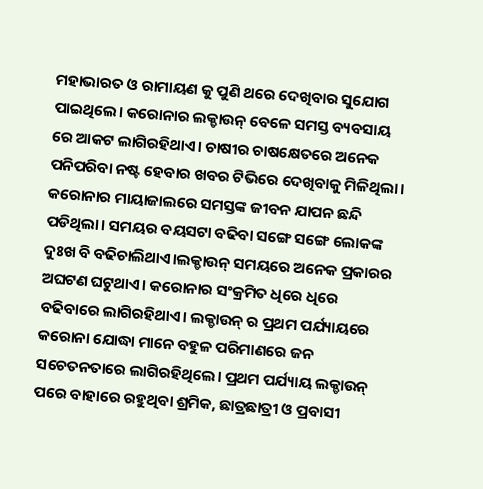ମହାଭାରତ ଓ ରାମାୟଣ କୁ ପୁଣି ଥରେ ଦେଖିବାର ସୁଯୋଗ ପାଇଥିଲେ। କରୋନାର ଲକ୍ଡାଉନ୍ ବେଳେ ସମସ୍ତ ବ୍ୟବସାୟ ରେ ଆକଟ ଲାଗିରହିଥାଏ। ଚାଷୀର ଚାଷକ୍ଷେତରେ ଅନେକ ପନିପରିବା ନଷ୍ଟ ହେବାର ଖବର ଟିଭିରେ ଦେଖିବାକୁ ମିଳିଥିଲା। କରୋନାର ମାୟାଜାଲରେ ସମସ୍ତଙ୍କ ଜୀବନ ଯାପନ ଛନ୍ଦି ପଡିଥିଲା। ସମୟର ବୟସଟା ବଢିବା ସଙ୍ଗେ ସଙ୍ଗେ ଲୋକଙ୍କ ଦୁଃଖ ବି ବଢିଚାଲିଥାଏ।ଲକ୍ଡାଉନ୍ ସମୟରେ ଅନେକ ପ୍ରକାରର ଅଘଟଣ ଘଟୁଥାଏ। କରୋନାର ସଂକ୍ରମିତ ଧିରେ ଧିରେ ବଢିବାରେ ଲାଗିରହିଥାଏ। ଲକ୍ଡାଉନ୍ ର ପ୍ରଥମ ପର୍ଯ୍ୟାୟରେ କରୋନା ଯୋଦ୍ଧା ମାନେ ବହୁଳ ପରିମାଣରେ ଜନ ସଚେତନତାରେ ଲାଗିରହିଥିଲେ। ପ୍ରଥମ ପର୍ଯ୍ୟାୟ ଲକ୍ଡାଉନ୍ ପରେ ବାହାରେ ରହୁଥିବା ଶ୍ରମିକ, ଛାତ୍ରଛାତ୍ରୀ ଓ ପ୍ରବାସୀ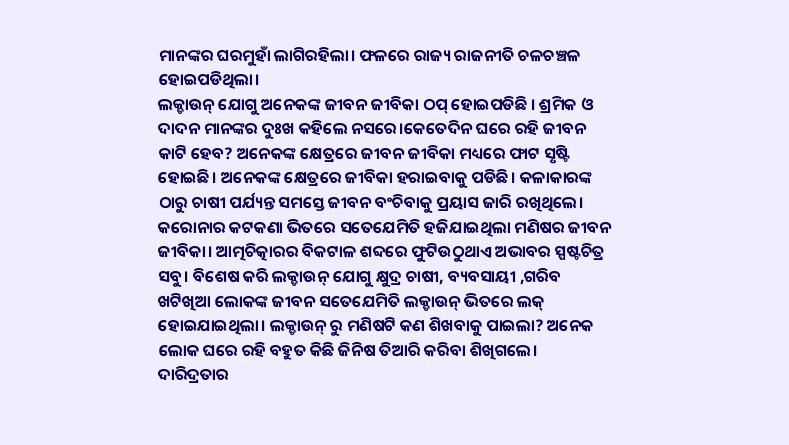ମାନଙ୍କର ଘରମୁହାଁ ଲାଗିରହିଲା। ଫଳରେ ରାଜ୍ୟ ରାଜନୀତି ଚଳଚଞ୍ଚଳ ହୋଇପଡିଥିଲା।
ଲକ୍ଡାଉନ୍ ଯୋଗୁ ଅନେକଙ୍କ ଜୀବନ ଜୀବିକା ଠପ୍ ହୋଇପଡିଛି । ଶ୍ରମିକ ଓ ଦାଦନ ମାନଙ୍କର ଦୁଃଖ କହିଲେ ନସରେ।କେତେଦିନ ଘରେ ରହି ଜୀବନ କାଟି ହେବ? ଅନେକଙ୍କ କ୍ଷେତ୍ରରେ ଜୀବନ ଜୀବିକା ମଧ୍ୟରେ ଫାଟ ସୃଷ୍ଟି ହୋଇଛି। ଅନେକଙ୍କ କ୍ଷେତ୍ରରେ ଜୀବିକା ହରାଇବାକୁ ପଡିଛି। କଳାକାରଙ୍କ ଠାରୁ ଚାଷୀ ପର୍ଯ୍ୟନ୍ତ ସମସ୍ତେ ଜୀବନ ବଂଚିବାକୁ ପ୍ରୟାସ ଜାରି ରଖିଥିଲେ। କରୋନାର କଟକଣା ଭିତରେ ସତେଯେମିତି ହଜିଯାଇଥିଲା ମଣିଷର ଜୀବନ ଜୀବିକା। ଆତ୍ମଚିତ୍କାରର ବିକଟାଳ ଶବ୍ଦରେ ଫୁଟିଉଠୁଥାଏ ଅଭାବର ସ୍ପଷ୍ଟଚିତ୍ର ସବୁ। ବିଶେଷ କରି ଲକ୍ଡାଉନ୍ ଯୋଗୁ କ୍ଷୁଦ୍ର ଚାଷୀ, ବ୍ୟବସାୟୀ ,ଗରିବ ଖଟିଖିଆ ଲୋକଙ୍କ ଜୀବନ ସତେଯେମିତି ଲକ୍ଡାଉନ୍ ଭିତରେ ଲକ୍ ହୋଇଯାଇଥିଲା। ଲକ୍ଡାଉନ୍ ରୁ ମଣିଷଟି କଣ ଶିଖବାକୁ ପାଇଲା? ଅନେକ ଲୋକ ଘରେ ରହି ବହୁତ କିଛି ଜିନିଷ ତିଆରି କରିବା ଶିଖିଗଲେ। ଦାରିଦ୍ରତାର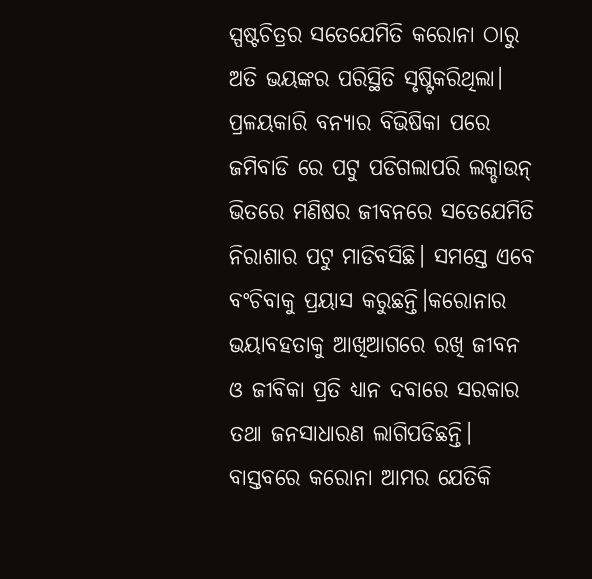ସ୍ପଷ୍ଟଚିତ୍ରର ସତେଯେମିତି କରୋନା ଠାରୁ ଅତି ଭୟଙ୍କର ପରିସ୍ଥିତି ସୃଷ୍ଟିକରିଥିଲା। ପ୍ରଳୟକାରି ବନ୍ୟାର ବିଭିଷିକା ପରେ ଜମିବାଡି ରେ ପଟୁ ପଡିଗଲାପରି ଲକ୍ଡାଉନ୍ ଭିତରେ ମଣିଷର ଜୀବନରେ ସତେଯେମିତି ନିରାଶାର ପଟୁ ମାଡିବସିଛି। ସମସ୍ତେ ଏବେ ବଂଚିବାକୁ ପ୍ରୟାସ କରୁଛନ୍ତି।କରୋନାର ଭୟାବହତାକୁ ଆଖିଆଗରେ ରଖି ଜୀବନ ଓ ଜୀବିକା ପ୍ରତି ଧ୍ୟାନ ଦବାରେ ସରକାର ତଥା ଜନସାଧାରଣ ଲାଗିପଡିଛନ୍ତି। ବାସ୍ତବରେ କରୋନା ଆମର ଯେତିକି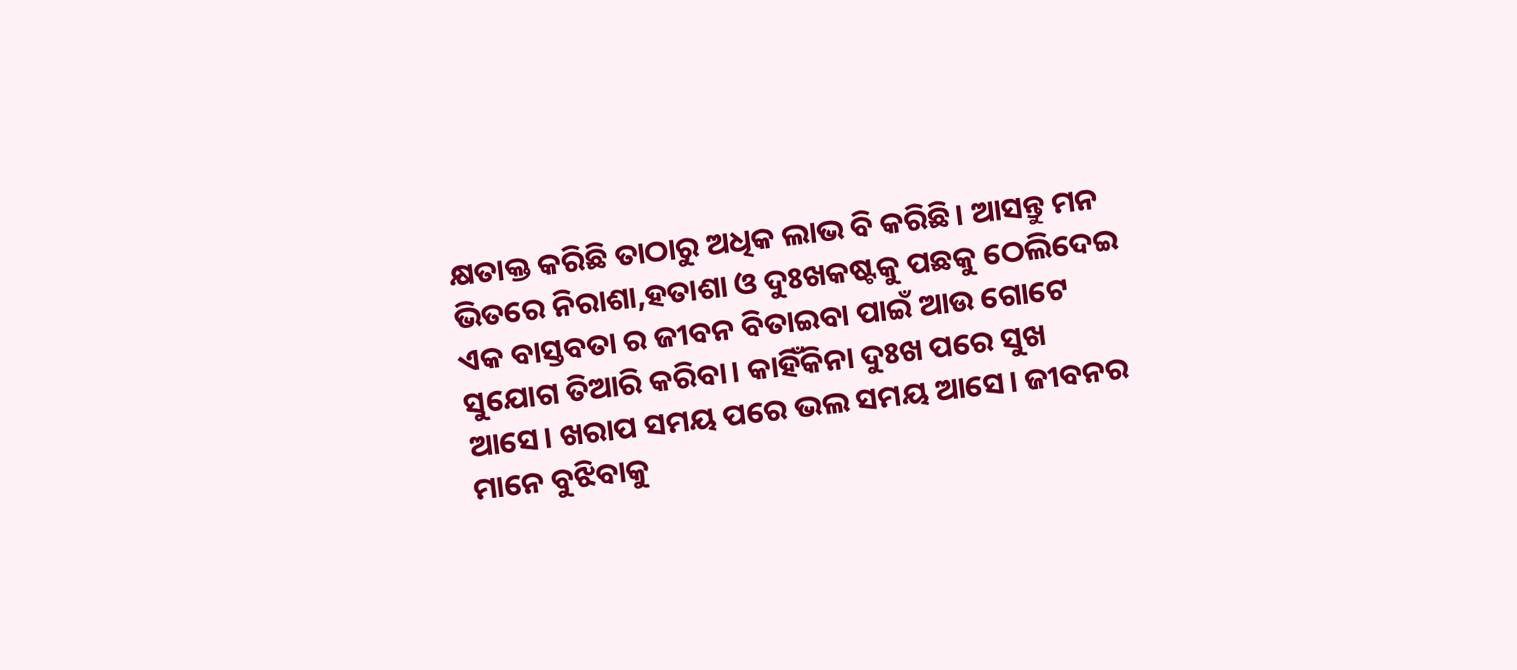କ୍ଷତାକ୍ତ କରିଛି ତାଠାରୁ ଅଧିକ ଲାଭ ବି କରିଛି। ଆସନ୍ତୁ ମନ ଭିତରେ ନିରାଶା,ହତାଶା ଓ ଦୁଃଖକଷ୍ଟକୁ ପଛକୁ ଠେଲିଦେଇ ଏକ ବାସ୍ତବତା ର ଜୀବନ ବିତାଇବା ପାଇଁ ଆଉ ଗୋଟେ ସୁଯୋଗ ତିଆରି କରିବା। କାହିଁକିନା ଦୁଃଖ ପରେ ସୁଖ ଆସେ। ଖରାପ ସମୟ ପରେ ଭଲ ସମୟ ଆସେ। ଜୀବନର ମାନେ ବୁଝିବାକୁ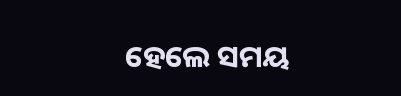ହେଲେ ସମୟ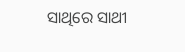ସାଥିରେ ସାଥୀ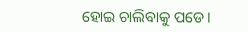ହୋଇ ଚାଲିବାକୁ ପଡେ।